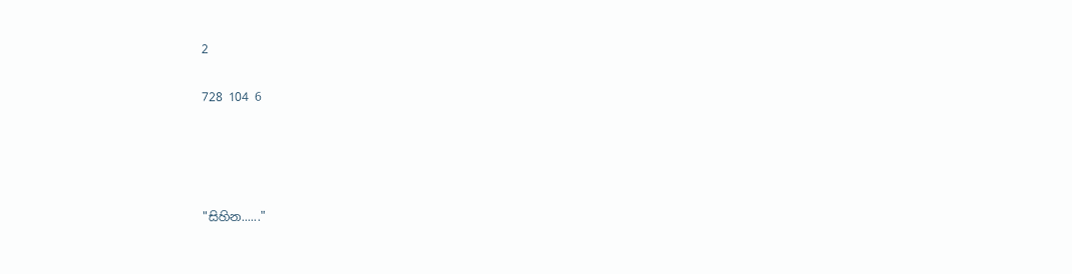2

728 104 6




"සිහින......"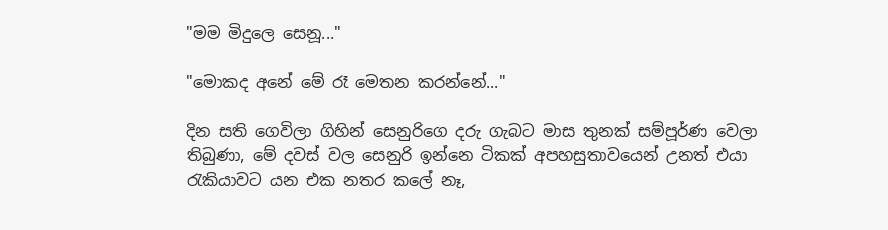"මම මිදුලෙ සෙනූ..."

"මොකද අනේ මේ රෑ මෙතන කරන්නේ..."

දින සති ගෙවිලා ගිහින් සෙනුරිගෙ දරු ගැබට මාස තුනක් සම්පූර්ණ වෙලා තිබුණා, මේ දවස් වල සෙනුරි ඉන්නෙ ටිකක් අපහසුතාවයෙන් උනත් එයා රැකියාවට යන එක නතර කලේ නෑ,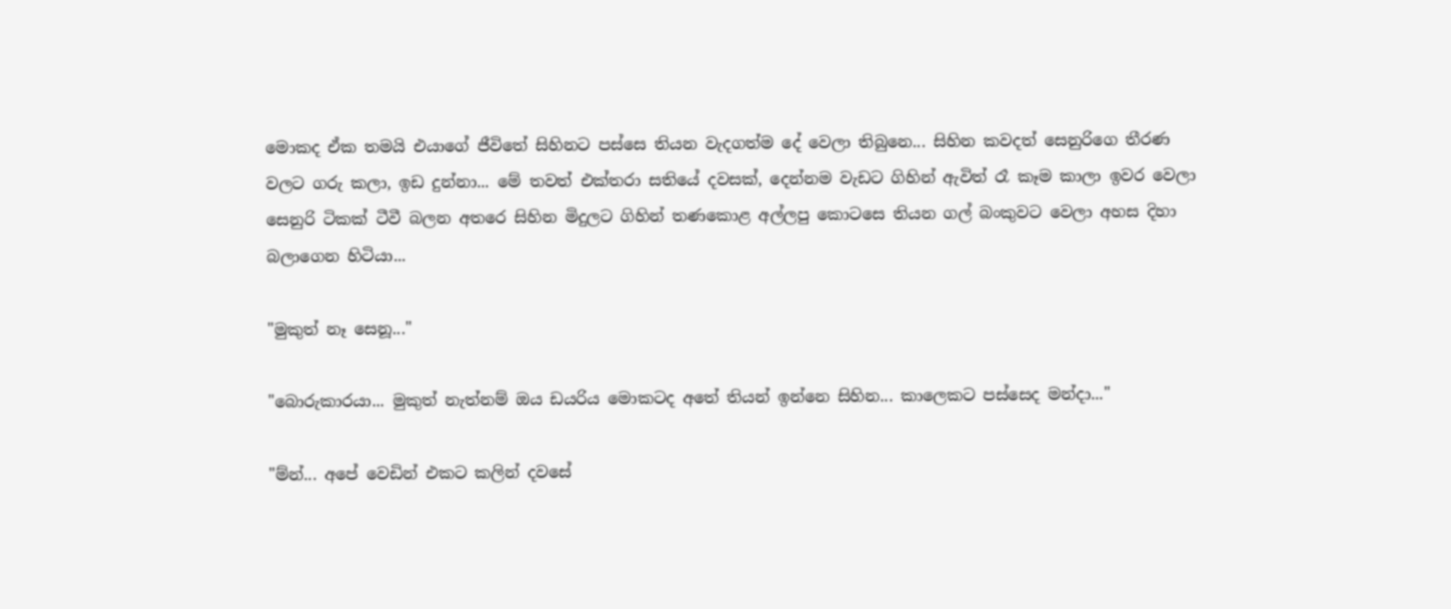මොකද ඒක තමයි එයාගේ ජීවිතේ සිහිනට පස්සෙ තියන වැදගත්ම දේ වෙලා තිබුනෙ... සිහින කවදත් සෙනුරිගෙ තීරණ වලට ගරු කලා, ඉඩ දුන්නා... මේ තවත් එක්තරා සතියේ දවසක්, දෙන්නම වැඩට ගිහින් ඇවිත් රෑ කෑම කාලා ඉවර වෙලා සෙනුරි ටිකක් ටීවී බලන අතරෙ සිහින මිදුලට ගිහින් තණකොළ අල්ලපු කොටසෙ තියන ගල් බංකුවට වෙලා අහස දිහා බලාගෙන හිටියා...

"මුකුත් නෑ සෙනූ..."

"බොරුකාරයා... මුකුත් නැත්නම් ඔය ඩයරිය මොකටද අතේ තියන් ඉන්නෙ සිහින... කාලෙකට පස්සෙද මන්දා..."

"ම්න්... අපේ වෙඩින් එකට කලින් දවසේ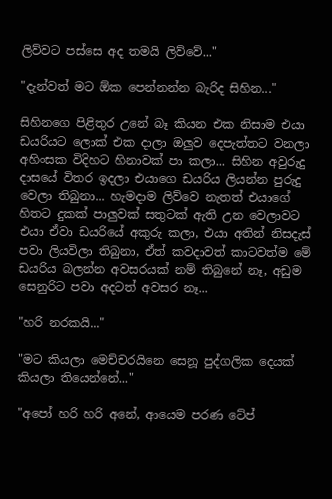ලිව්වට පස්සෙ අද තමයි ලිව්වේ..."

"දැන්වත් මට ඕක පෙන්නන්න බැරිද සිහින..."

සිහිනගෙ පිළිතුර උනේ බෑ කියන එක නිසාම එයා ඩයරියට ලොක් එක දාලා ඔලුව දෙපැත්තට වනලා අහිංසක විදිහට හිනාවක් පා කලා... සිහින අවුරුදු දාසයේ විතර ඉදලා එයාගෙ ඩයරිය ලියන්න පුරුදු වෙලා තිබුනා... හැමදාම ලිව්වෙ නැතත් එයාගේ හිතට දුකක් පාලුවක් සතුටක් ඇති උන වෙලාවට එයා ඒවා ඩයරියේ අකුරු කලා, එයා අතින් නිසදැස් පවා ලියවිලා තිබුනා, ඒත් කවදාවත් කාටවත්ම මේ ඩයරිය බලන්න අවසරයක් නම් තිබුනේ නෑ, අඩුම සෙනුරිට පවා අදටත් අවසර නෑ...

"හරි නරකයි..."

"මට කියලා මෙච්චරයිනෙ සෙනූ පුද්ගලික දෙයක් කියලා තියෙන්නේ..."

"අපෝ හරි හරි අනේ, ආයෙම පරණ ටේප්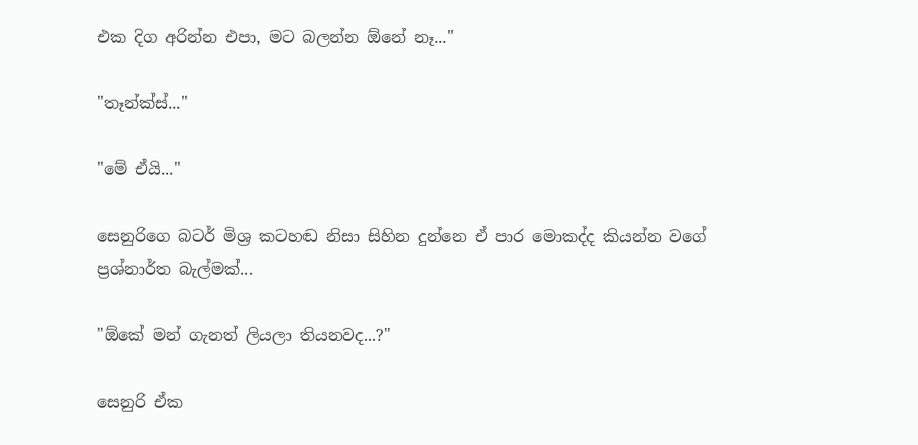එක දිග අරින්න එපා, මට බලන්න ඕනේ නෑ..."

"තෑන්ක්ස්..."

"මේ ඒයි..."

සෙනුරිගෙ බටර් මිශ්‍ර කටහඬ නිසා සිහින දුන්නෙ ඒ පාර මොකද්ද කියන්න වගේ ප්‍රශ්නාර්ත බැල්මක්...

"ඕකේ මන් ගැනත් ලියලා තියනවද...?"

සෙනුරි ඒක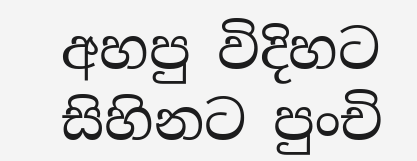අහපු විදිහට සිහිනට පුංචි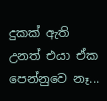දුකක් ඇති උනත් එයා ඒක පෙන්නුවෙ නෑ...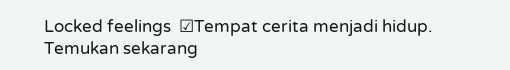Locked feelings  ☑Tempat cerita menjadi hidup. Temukan sekarang